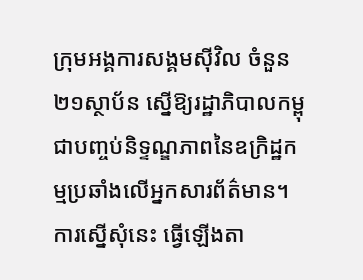ក្រុមអង្គការសង្គមស៊ីវិល ចំនួន ២១ស្ថាប័ន ស្នើឱ្យរដ្ឋាភិបាលកម្ពុជាបញ្ចប់និទ្ទណ្ឌភាពនៃឧក្រិដ្ឋកម្មប្រឆាំងលើអ្នកសារព័ត៌មាន។ ការស្នើសុំនេះ ធ្វើឡើងតា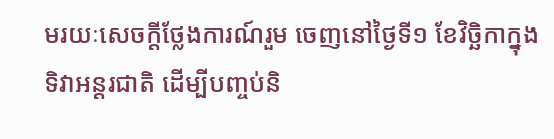មរយៈសេចក្ដីថ្លែងការណ៍រួម ចេញនៅថ្ងៃទី១ ខែវិច្ឆិកាក្នុងទិវាអន្តរជាតិ ដើម្បីបញ្ចប់និ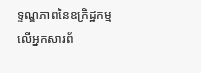ទ្ទណ្ឌភាពនៃឧក្រិដ្ឋកម្មលើអ្នកសារព័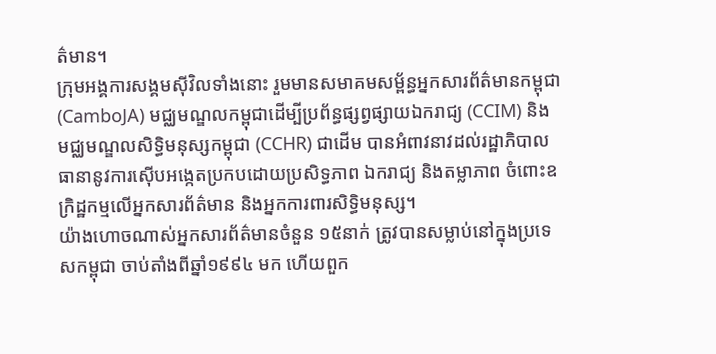ត៌មាន។
ក្រុមអង្គការសង្គមស៊ីវិលទាំងនោះ រួមមានសមាគមសម្ព័ន្ធអ្នកសារព័ត៌មានកម្ពុជា (CamboJA) មជ្ឈមណ្ឌលកម្ពុជាដើម្បីប្រព័ន្ធផ្សព្វផ្សាយឯករាជ្យ (CCIM) និង មជ្ឈមណ្ឌលសិទ្ធិមនុស្សកម្ពុជា (CCHR) ជាដើម បានអំពាវនាវដល់រដ្ឋាភិបាលធានានូវការស៊ើបអង្កេតប្រកបដោយប្រសិទ្ធភាព ឯករាជ្យ និងតម្លាភាព ចំពោះឧក្រិដ្ឋកម្មលើអ្នកសារព័ត៌មាន និងអ្នកការពារសិទ្ធិមនុស្ស។
យ៉ាងហោចណាស់អ្នកសារព័ត៌មានចំនួន ១៥នាក់ ត្រូវបានសម្លាប់នៅក្នុងប្រទេសកម្ពុជា ចាប់តាំងពីឆ្នាំ១៩៩៤ មក ហើយពួក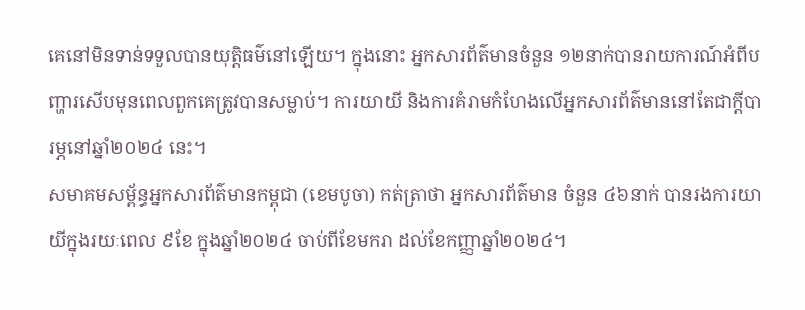គេនៅមិនទាន់ទទួលបានយុត្តិធម៌នៅឡើយ។ ក្នុងនោះ អ្នកសារព័ត៌មានចំនួន ១២នាក់បានរាយការណ៍អំពីបញ្ហារសើបមុនពេលពួកគេត្រូវបានសម្លាប់។ ការយាយី និងការគំរាមកំហែងលើអ្នកសារព័ត៌មាននៅតែជាក្ដីបារម្ភនៅឆ្នាំ២០២៤ នេះ។
សមាគមសម្ព័ន្ធអ្នកសារព័ត៌មានកម្ពុជា (ខេមបូចា) កត់ត្រាថា អ្នកសារព័ត៌មាន ចំនួន ៤៦នាក់ បានរងការយាយីក្នុងរយៈពេល ៩ខែ ក្នុងឆ្នាំ២០២៤ ចាប់ពីខែមករា ដល់ខែកញ្ញាឆ្នាំ២០២៤។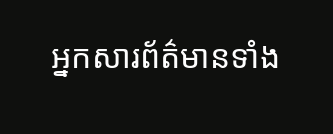អ្នកសារព័ត៌មានទាំង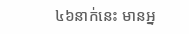៤៦នាក់នេះ មានអ្ន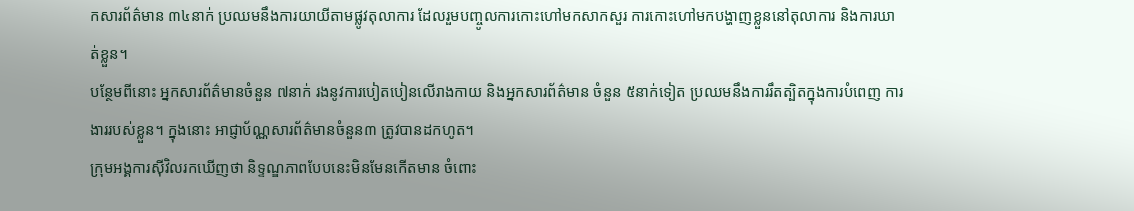កសារព័ត៌មាន ៣៤នាក់ ប្រឈមនឹងការយាយីតាមផ្លូវតុលាការ ដែលរួមបញ្ចូលការកោះហៅមកសាកសួរ ការកោះហៅមកបង្ហាញខ្លួននៅតុលាការ និងការឃាត់ខ្លួន។
បន្ថែមពីនោះ អ្នកសារព័ត៌មានចំនួន ៧នាក់ រងនូវការបៀតបៀនលើរាងកាយ និងអ្នកសារព័ត៌មាន ចំនួន ៥នាក់ទៀត ប្រឈមនឹងការរឹតត្បិតក្នុងការបំពេញ ការងាររបស់ខ្លួន។ ក្នុងនោះ អាជ្ញាប័ណ្ណសារព័ត៌មានចំនួន៣ ត្រូវបានដកហូត។
ក្រុមអង្គការស៊ីវិលរកឃើញថា និទ្ទណ្ឌភាពបែបនេះមិនមែនកើតមាន ចំពោះ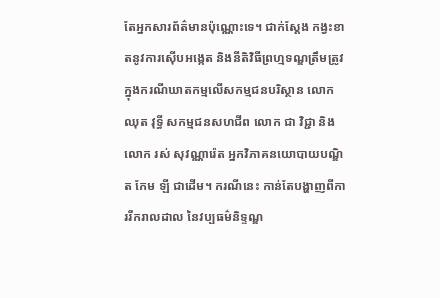តែអ្នកសារព័ត៌មានប៉ុណ្ណោះទេ។ ជាក់ស្ដែង កង្វះខាតនូវការស៊ើបអង្កេត និងនីតិវិធីព្រហ្មទណ្ឌត្រឹមត្រូវ ក្នុងករណីឃាតកម្មលើសកម្មជនបរិស្ថាន លោក ឈុត វុទ្ធី សកម្មជនសហជីព លោក ជា វិជ្ជា និងលោក រស់ សុវណ្ណារ៉េត អ្នកវិភាគនយោបាយបណ្ឌិត កែម ឡី ជាដើម។ ករណីនេះ កាន់តែបង្ហាញពីការរីករាលដាល នៃវប្បធម៌និទ្ទណ្ឌ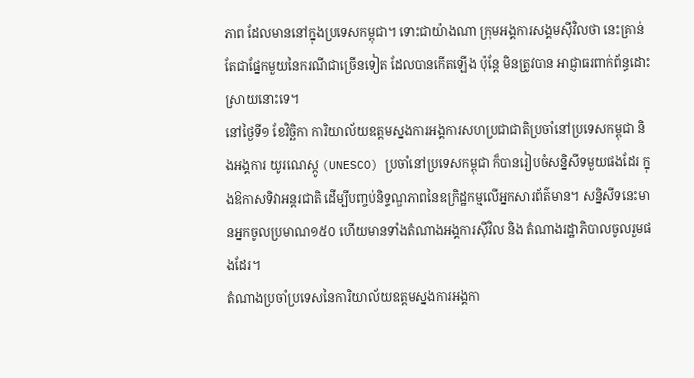ភាព ដែលមាននៅក្នុងប្រទេសកម្ពុជា។ ទោះជាយ៉ាងណា ក្រុមអង្គការសង្គមស៊ីវិលថា នេះគ្រាន់តែជាផ្នែកមួយនៃករណីជាច្រើនទៀត ដែលបានកើតឡើង ប៉ុន្តែ មិនត្រូវបាន អាជ្ញាធរពាក់ព័ន្ធដោះស្រាយនោះទេ។
នៅថ្ងៃទី១ ខែវិច្ឆិកា ការិយាល័យឧត្ដមស្នងការអង្គការសហប្រជាជាតិប្រចាំនៅប្រទេសកម្ពុជា និងអង្គការ យូរណេស្កូ (UNESCO) ប្រចាំនៅប្រទេសកម្ពុជា ក៏បានរៀបចំសន្និសីទមួយផងដែរ ក្នុងឱកាសទិវាអន្តរជាតិ ដើម្បីបញ្ចប់និទ្ទណ្ឌភាពនៃឧក្រិដ្ឋកម្មលើអ្នកសារព័ត៌មាន។ សន្និសីទនេះមានអ្នកចូលប្រមាណ១៥០ ហើយមានទាំងតំណាងអង្គការស៊ីវិល និង តំណាងរដ្ឋាភិបាលចូលរួមផងដែរ។
តំណាងប្រចាំប្រទេសនៃការិយាល័យឧត្ដមស្នងការអង្គកា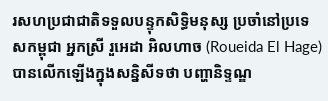រសហប្រជាជាតិទទួលបន្ទុកសិទ្ធិមនុស្ស ប្រចាំនៅប្រទេសកម្ពុជា អ្នកស្រី រួអេដា អិលហាច (Roueida El Hage) បានលើកឡើងក្នុងសន្និសីទថា បញ្ហានិទ្ទណ្ឌ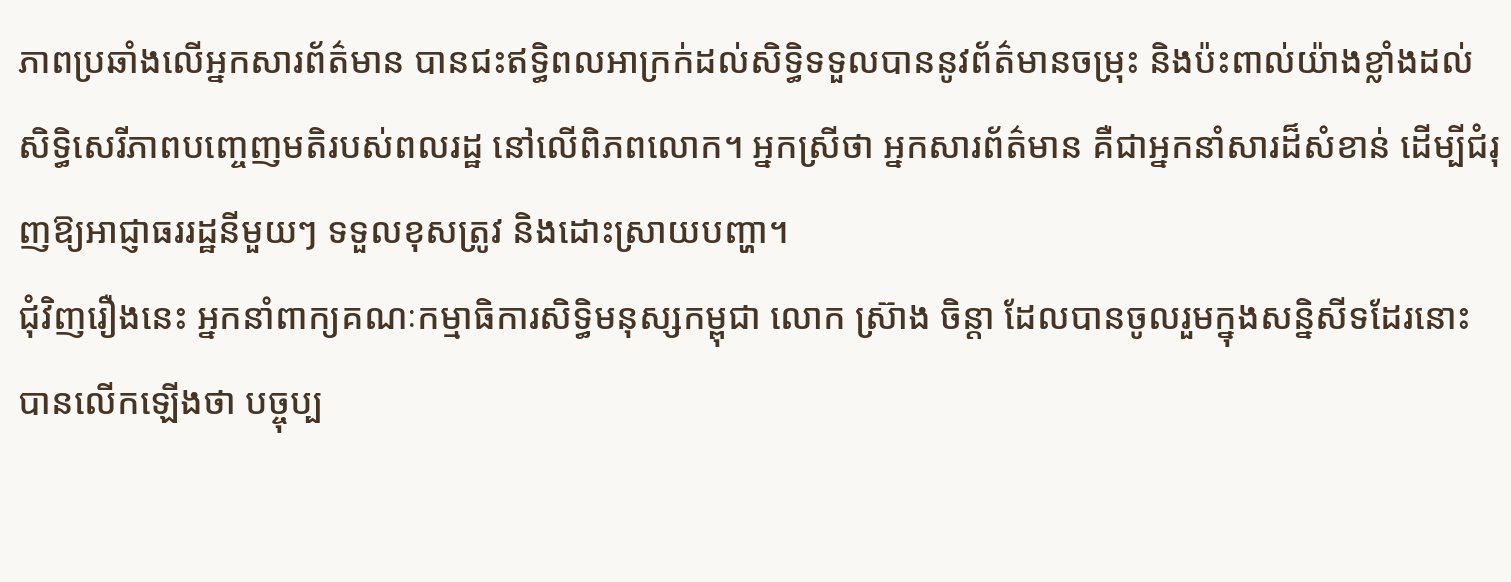ភាពប្រឆាំងលើអ្នកសារព័ត៌មាន បានជះឥទ្ធិពលអាក្រក់ដល់សិទ្ធិទទួលបាននូវព័ត៌មានចម្រុះ និងប៉ះពាល់យ៉ាងខ្លាំងដល់សិទ្ធិសេរីភាពបញ្ចេញមតិរបស់ពលរដ្ឋ នៅលើពិភពលោក។ អ្នកស្រីថា អ្នកសារព័ត៌មាន គឺជាអ្នកនាំសារដ៏សំខាន់ ដើម្បីជំរុញឱ្យអាជ្ញាធររដ្ឋនីមួយៗ ទទួលខុសត្រូវ និងដោះស្រាយបញ្ហា។
ជុំវិញរឿងនេះ អ្នកនាំពាក្យគណៈកម្មាធិការសិទ្ធិមនុស្សកម្ពុជា លោក ស្រ៊ាង ចិន្តា ដែលបានចូលរួមក្នុងសន្និសីទដែរនោះ បានលើកឡើងថា បច្ចុប្ប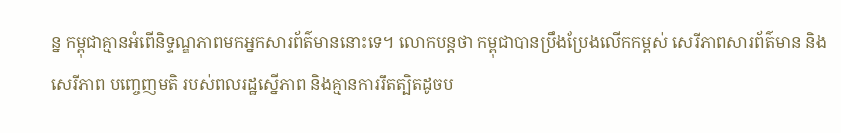ន្ន កម្ពុជាគ្មានអំពើនិទ្ទណ្ឌភាពមកអ្នកសារព័ត៌មាននោះទេ។ លោកបន្តថា កម្ពុជាបានប្រឹងប្រែងលើកកម្ពស់ សេរីភាពសារព័ត៌មាន និងសេរីភាព បញ្ចេញមតិ របស់ពលរដ្ឋស្នើភាព និងគ្មានការរឹតត្បិតដូចប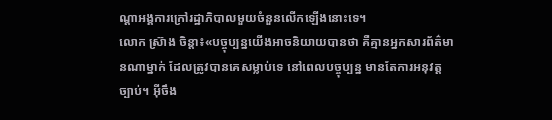ណ្ដាអង្គការក្រៅរដ្ឋាភិបាលមួយចំនួនលើកឡើងនោះទេ។
លោក ស្រ៊ាង ចិន្តា៖«បច្ចុប្បន្នយើងអាចនិយាយបានថា គឺគ្មានអ្នកសារព័ត៌មានណាម្នាក់ ដែលត្រូវបានគេសម្លាប់ទេ នៅពេលបច្ចុប្បន្ន មានតែការអនុវត្តច្បាប់។ អ៊ីចឹង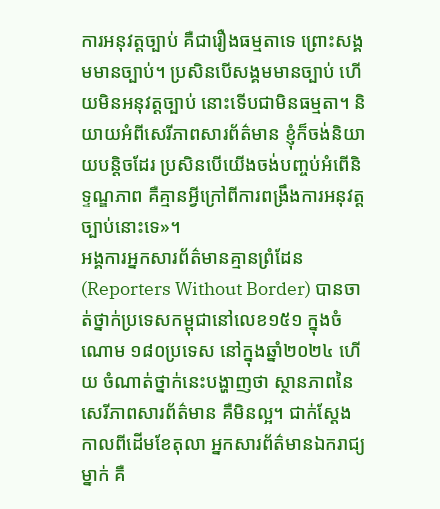ការអនុវត្តច្បាប់ គឺជារឿងធម្មតាទេ ព្រោះសង្គមមានច្បាប់។ ប្រសិនបើសង្គមមានច្បាប់ ហើយមិនអនុវត្តច្បាប់ នោះទើបជាមិនធម្មតា។ និយាយអំពីសេរីភាពសារព័ត៌មាន ខ្ញុំក៏ចង់និយាយបន្តិចដែរ ប្រសិនបើយើងចង់បញ្ចប់អំពើនិទ្ទណ្ឌភាព គឺគ្មានអ្វីក្រៅពីការពង្រឹងការអនុវត្តច្បាប់នោះទេ»។
អង្គការអ្នកសារព័ត៌មានគ្មានព្រំដែន (Reporters Without Border) បានចាត់ថ្នាក់ប្រទេសកម្ពុជានៅលេខ១៥១ ក្នុងចំណោម ១៨០ប្រទេស នៅក្នុងឆ្នាំ២០២៤ ហើយ ចំណាត់ថ្នាក់នេះបង្ហាញថា ស្ថានភាពនៃសេរីភាពសារព័ត៌មាន គឺមិនល្អ។ ជាក់ស្ដែង កាលពីដើមខែតុលា អ្នកសារព័ត៌មានឯករាជ្យម្នាក់ គឺ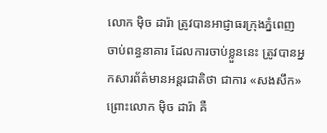លោក ម៉ិច ដារ៉ា ត្រូវបានអាជ្ញាធរក្រុងភ្នំពេញ ចាប់ពន្ធនាគារ ដែលការចាប់ខ្លួននេះ ត្រូវបានអ្នកសារព័ត៌មានអន្តរជាតិថា ជាការ «សងសឹក» ព្រោះលោក ម៉ិច ដារ៉ា គឺ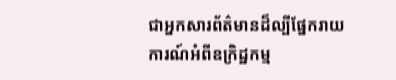ជាអ្នកសារព័ត៌មានដ៏ល្បីផ្នែករាយការណ៍អំពីឧក្រិដ្ឋកម្ម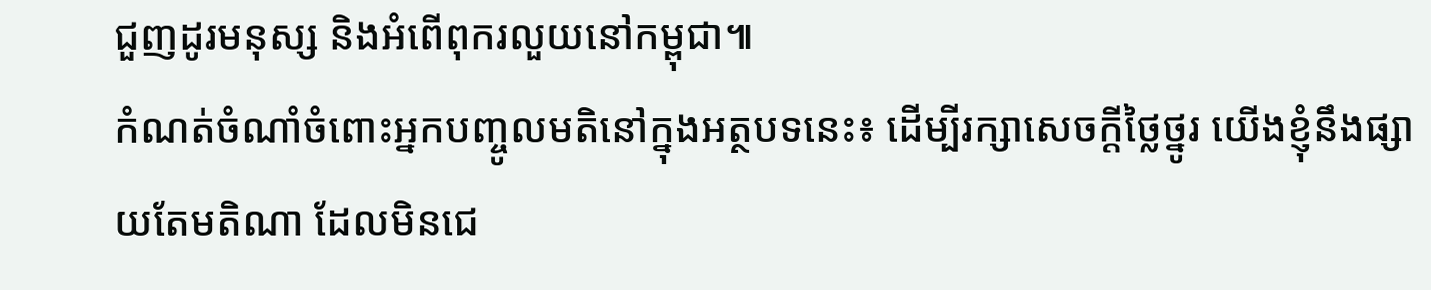ជួញដូរមនុស្ស និងអំពើពុករលួយនៅកម្ពុជា៕
កំណត់ចំណាំចំពោះអ្នកបញ្ចូលមតិនៅក្នុងអត្ថបទនេះ៖ ដើម្បីរក្សាសេចក្ដីថ្លៃថ្នូរ យើងខ្ញុំនឹងផ្សាយតែមតិណា ដែលមិនជេ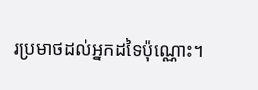រប្រមាថដល់អ្នកដទៃប៉ុណ្ណោះ។